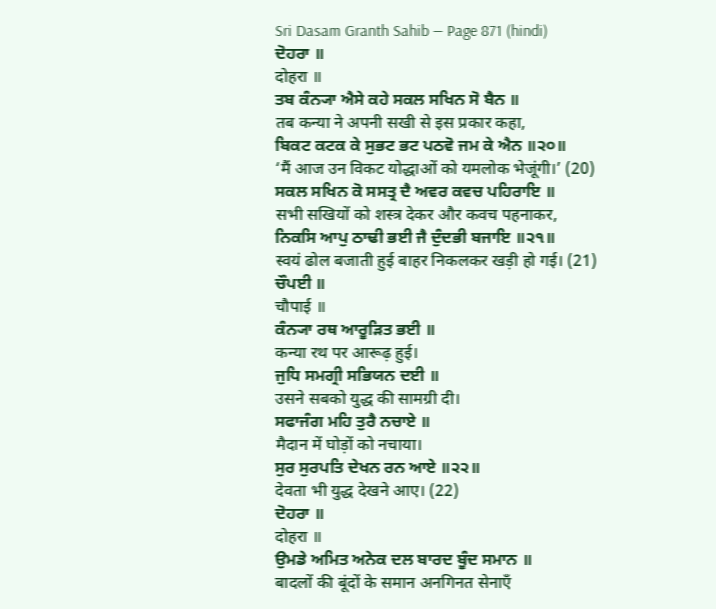Sri Dasam Granth Sahib — Page 871 (hindi)
ਦੋਹਰਾ ॥
दोहरा ॥
ਤਬ ਕੰਨ੍ਯਾ ਐਸੇ ਕਹੇ ਸਕਲ ਸਖਿਨ ਸੋ ਬੈਨ ॥
तब कन्या ने अपनी सखी से इस प्रकार कहा,
ਬਿਕਟ ਕਟਕ ਕੇ ਸੁਭਟ ਭਟ ਪਠਵੋ ਜਮ ਕੇ ਐਨ ॥੨੦॥
‘मैं आज उन विकट योद्धाओं को यमलोक भेजूंगी।’ (20)
ਸਕਲ ਸਖਿਨ ਕੋ ਸਸਤ੍ਰ ਦੈ ਅਵਰ ਕਵਚ ਪਹਿਰਾਇ ॥
सभी सखियों को शस्त्र देकर और कवच पहनाकर,
ਨਿਕਸਿ ਆਪੁ ਠਾਢੀ ਭਈ ਜੈ ਦੁੰਦਭੀ ਬਜਾਇ ॥੨੧॥
स्वयं ढोल बजाती हुई बाहर निकलकर खड़ी हो गई। (21)
ਚੌਪਈ ॥
चौपाई ॥
ਕੰਨ੍ਯਾ ਰਥ ਆਰੂੜਿਤ ਭਈ ॥
कन्या रथ पर आरूढ़ हुई।
ਜੁਧਿ ਸਮਗ੍ਰੀ ਸਭਿਯਨ ਦਈ ॥
उसने सबको युद्ध की सामग्री दी।
ਸਫਾਜੰਗ ਮਹਿ ਤੁਰੈ ਨਚਾਏ ॥
मैदान में घोड़ों को नचाया।
ਸੁਰ ਸੁਰਪਤਿ ਦੇਖਨ ਰਨ ਆਏ ॥੨੨॥
देवता भी युद्ध देखने आए। (22)
ਦੋਹਰਾ ॥
दोहरा ॥
ਉਮਡੇ ਅਮਿਤ ਅਨੇਕ ਦਲ ਬਾਰਦ ਬੂੰਦ ਸਮਾਨ ॥
बादलों की बूंदों के समान अनगिनत सेनाएँ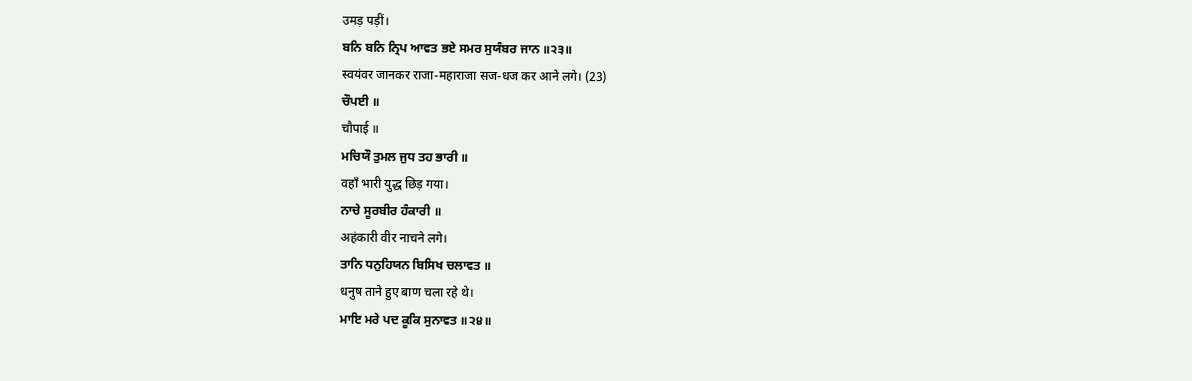उमड़ पड़ीं।
ਬਨਿ ਬਨਿ ਨ੍ਰਿਪ ਆਵਤ ਭਏ ਸਮਰ ਸੁਯੰਬਰ ਜਾਨ ॥੨੩॥
स्वयंवर जानकर राजा-महाराजा सज-धज कर आने लगे। (23)
ਚੌਪਈ ॥
चौपाई ॥
ਮਚਿਯੌ ਤੁਮਲ ਜੁਧ ਤਹ ਭਾਰੀ ॥
वहाँ भारी युद्ध छिड़ गया।
ਨਾਚੇ ਸੂਰਬੀਰ ਹੰਕਾਰੀ ॥
अहंकारी वीर नाचने लगे।
ਤਾਨਿ ਧਨੁਹਿਯਨ ਬਿਸਿਖ ਚਲਾਵਤ ॥
धनुष ताने हुए बाण चला रहे थे।
ਮਾਇ ਮਰੇ ਪਦ ਕੂਕਿ ਸੁਨਾਵਤ ॥੨੪॥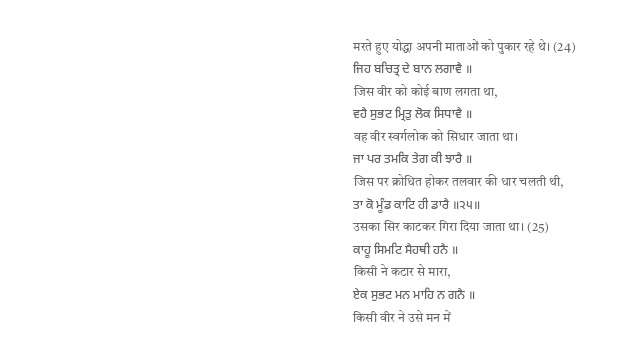मरते हुए योद्धा अपनी माताओं को पुकार रहे थे। (24)
ਜਿਹ ਬਚਿਤ੍ਰ ਦੇ ਬਾਨ ਲਗਾਵੈ ॥
जिस वीर को कोई बाण लगता था,
ਵਹੈ ਸੁਭਟ ਮ੍ਰਿਤੁ ਲੋਕ ਸਿਧਾਵੈ ॥
वह वीर स्वर्गलोक को सिधार जाता था।
ਜਾ ਪਰ ਤਮਕਿ ਤੇਗ ਕੀ ਝਾਰੈ ॥
जिस पर क्रोधित होकर तलवार की धार चलती थी,
ਤਾ ਕੋ ਮੂੰਡ ਕਾਟਿ ਹੀ ਡਾਰੈ ॥੨੫॥
उसका सिर काटकर गिरा दिया जाता था। (25)
ਕਾਹੂ ਸਿਮਟਿ ਸੈਹਥੀ ਹਨੈ ॥
किसी ने कटार से मारा,
ਏਕ ਸੁਭਟ ਮਨ ਮਾਹਿ ਨ ਗਨੈ ॥
किसी वीर ने उसे मन में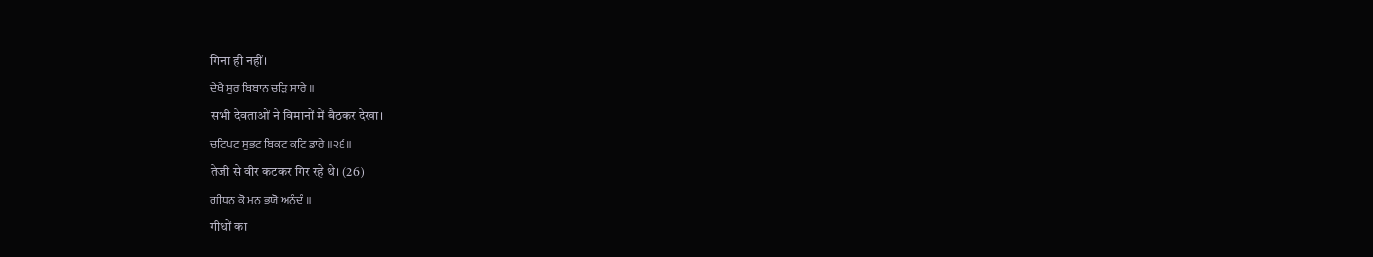गिना ही नहीं।
ਦੇਖੈ ਸੁਰ ਬਿਬਾਨ ਚੜਿ ਸਾਰੇ ॥
सभी देवताओं ने विमानों में बैठकर देखा।
ਚਟਿਪਟ ਸੁਭਟ ਬਿਕਟ ਕਟਿ ਡਾਰੇ ॥੨੬॥
तेजी से वीर कटकर गिर रहे थे। (26)
ਗੀਧਨ ਕੋ ਮਨ ਭਯੋ ਅਨੰਦੰ ॥
गीधों का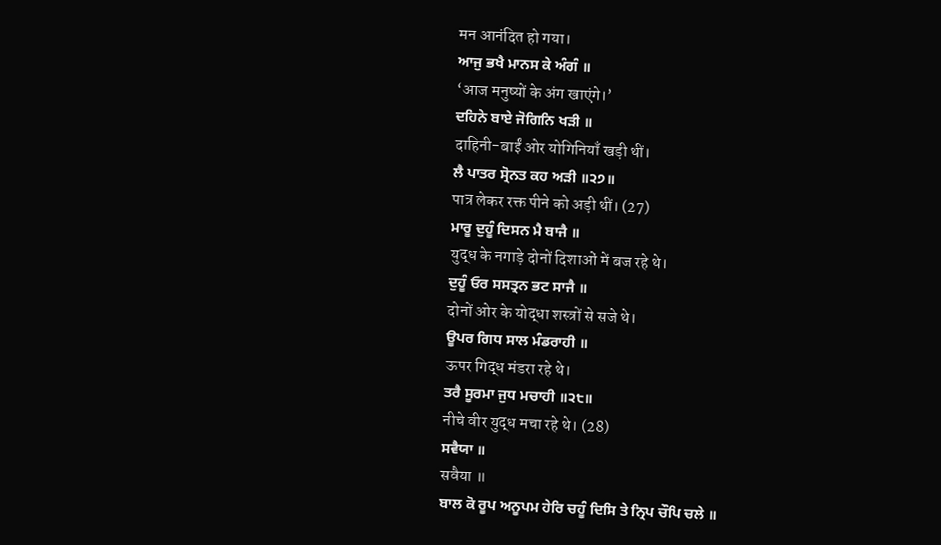मन आनंदित हो गया।
ਆਜੁ ਭਖੈ ਮਾਨਸ ਕੇ ਅੰਗੰ ॥
‘आज मनुष्यों के अंग खाएंगे।’
ਦਹਿਨੇ ਬਾਏ ਜੋਗਿਨਿ ਖੜੀ ॥
दाहिनी-बाईं ओर योगिनियाँ खड़ी थीं।
ਲੈ ਪਾਤਰ ਸ੍ਰੋਨਤ ਕਹ ਅੜੀ ॥੨੭॥
पात्र लेकर रक्त पीने को अड़ी थीं। (27)
ਮਾਰੂ ਦੁਹੂੰ ਦਿਸਨ ਮੈ ਬਾਜੈ ॥
युद्ध के नगाड़े दोनों दिशाओं में बज रहे थे।
ਦੁਹੂੰ ਓਰ ਸਸਤ੍ਰਨ ਭਟ ਸਾਜੈ ॥
दोनों ओर के योद्धा शस्त्रों से सजे थे।
ਊਪਰ ਗਿਧ ਸਾਲ ਮੰਡਰਾਹੀ ॥
ऊपर गिद्ध मंडरा रहे थे।
ਤਰੈ ਸੂਰਮਾ ਜੁਧ ਮਚਾਹੀ ॥੨੮॥
नीचे वीर युद्ध मचा रहे थे। (28)
ਸਵੈਯਾ ॥
सवैया ॥
ਬਾਲ ਕੋ ਰੂਪ ਅਨੂਪਮ ਹੇਰਿ ਚਹੂੰ ਦਿਸਿ ਤੇ ਨ੍ਰਿਪ ਚੌਪਿ ਚਲੇ ॥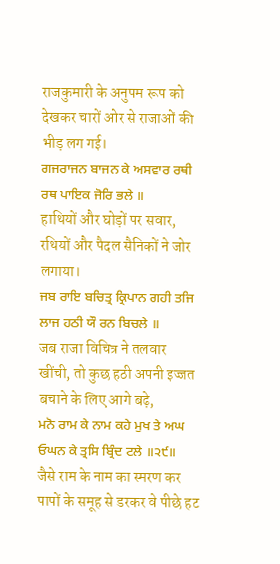राजकुमारी के अनुपम रूप को देखकर चारों ओर से राजाओं की भीड़ लग गई।
ਗਜਰਾਜਨ ਬਾਜਨ ਕੇ ਅਸਵਾਰ ਰਥੀ ਰਥ ਪਾਇਕ ਜੋਰਿ ਭਲੇ ॥
हाथियों और घोड़ों पर सवार, रथियों और पैदल सैनिकों ने जोर लगाया।
ਜਬ ਰਾਇ ਬਚਿਤ੍ਰ ਕ੍ਰਿਪਾਨ ਗਹੀ ਤਜਿ ਲਾਜ ਹਠੀ ਯੌ ਰਨ ਬਿਚਲੇ ॥
जब राजा विचित्र ने तलवार खींची, तो कुछ हठी अपनी इज्जत बचाने के लिए आगे बढ़े,
ਮਨੋ ਰਾਮ ਕੇ ਨਾਮ ਕਹੇ ਮੁਖ ਤੇ ਅਘ ਓਘਨ ਕੇ ਤ੍ਰਸਿ ਬ੍ਰਿੰਦ ਟਲੇ ॥੨੯॥
जैसे राम के नाम का स्मरण कर पापों के समूह से डरकर वे पीछे हट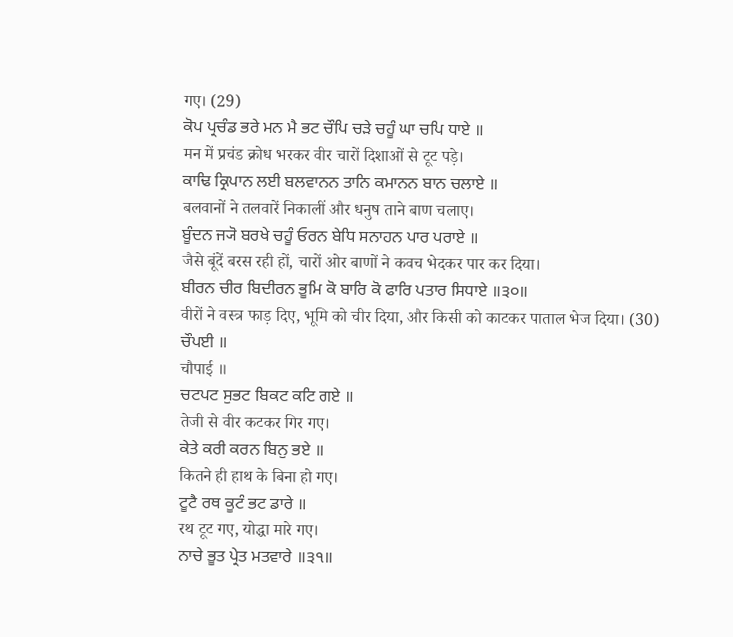गए। (29)
ਕੋਪ ਪ੍ਰਚੰਡ ਭਰੇ ਮਨ ਮੈ ਭਟ ਚੌਪਿ ਚੜੇ ਚਹੂੰ ਘਾ ਚਪਿ ਧਾਏ ॥
मन में प्रचंड क्रोध भरकर वीर चारों दिशाओं से टूट पड़े।
ਕਾਢਿ ਕ੍ਰਿਪਾਨ ਲਈ ਬਲਵਾਨਨ ਤਾਨਿ ਕਮਾਨਨ ਬਾਨ ਚਲਾਏ ॥
बलवानों ने तलवारें निकालीं और धनुष ताने बाण चलाए।
ਬੂੰਦਨ ਜ੍ਯੋ ਬਰਖੇ ਚਹੂੰ ਓਰਨ ਬੇਧਿ ਸਨਾਹਨ ਪਾਰ ਪਰਾਏ ॥
जैसे बूंदें बरस रही हों, चारों ओर बाणों ने कवच भेदकर पार कर दिया।
ਬੀਰਨ ਚੀਰ ਬਿਦੀਰਨ ਭੂਮਿ ਕੋ ਬਾਰਿ ਕੋ ਫਾਰਿ ਪਤਾਰ ਸਿਧਾਏ ॥੩੦॥
वीरों ने वस्त्र फाड़ दिए, भूमि को चीर दिया, और किसी को काटकर पाताल भेज दिया। (30)
ਚੌਪਈ ॥
चौपाई ॥
ਚਟਪਟ ਸੁਭਟ ਬਿਕਟ ਕਟਿ ਗਏ ॥
तेजी से वीर कटकर गिर गए।
ਕੇਤੇ ਕਰੀ ਕਰਨ ਬਿਨੁ ਭਏ ॥
कितने ही हाथ के बिना हो गए।
ਟੂਟੈ ਰਥ ਕੂਟੰ ਭਟ ਡਾਰੇ ॥
रथ टूट गए, योद्धा मारे गए।
ਨਾਚੇ ਭੂਤ ਪ੍ਰੇਤ ਮਤਵਾਰੇ ॥੩੧॥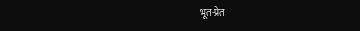भूत-प्रेत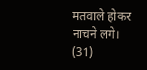मतवाले होकर नाचने लगे। (31)